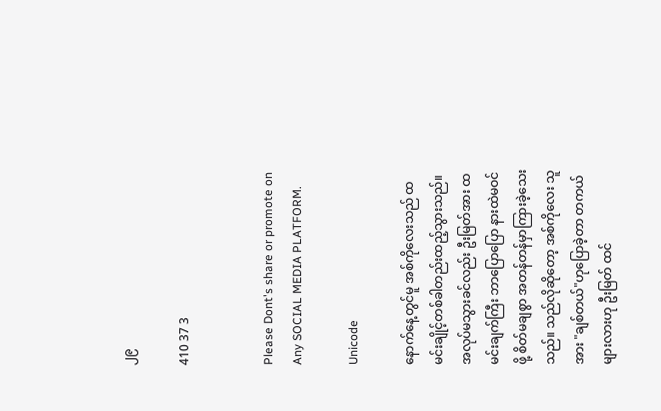၂၉

410 37 3


Please Dont's share or promote on Any SOCIAL MEDIA PLATFORM.

Unicode

နောက်နေ့တွင်မူ အစ်ကိုလေးသည် ထမင်းချိုင့်တစ်ခါတည်းထည့်သွားသည်။ အလုပ်မသွားခင်လည်း ဦးမြတ်အား ထမင်းချက်ကြီး ဘာပြောပြော နားထဲမဝင်ဖို့ စိတ်မချစွာ အတန်တန်မှာကြားခဲ့သေးသည်။ သည်လိုဆိုတော့ အစ်ကိုလေး သူအား "ချစ်တယ်"ဟုပြောခဲ့တာ တကယ်များလားဟု ဦးမြတ် ထင်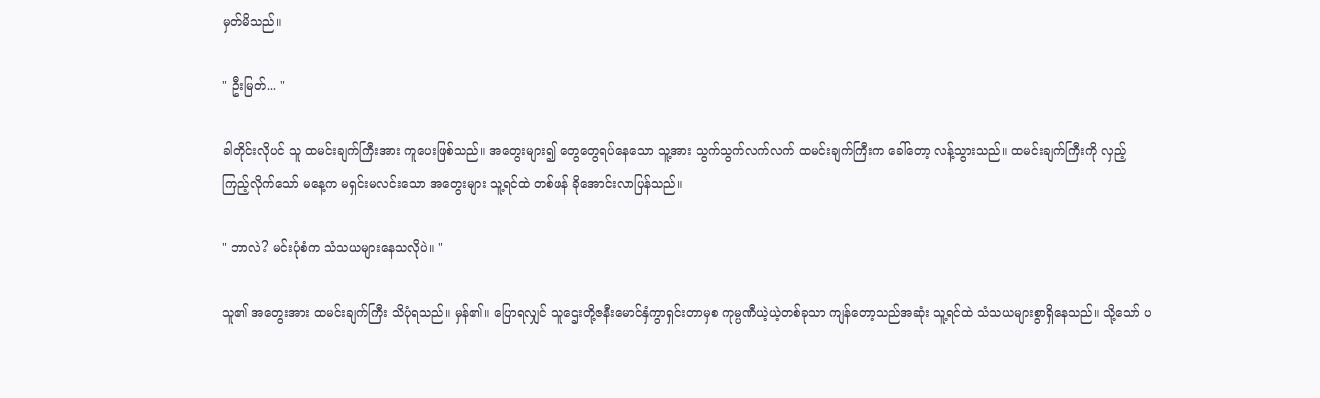မှတ်မိသည်။

" ဦးမြတ်... "

ခါတိုင်းလိုပင် သူ ထမင်းချက်ကြီးအား ကူပေးဖြစ်သည်။ အတွေးများ၍ တွေတွေရပ်နေသော သူ့အား သွက်သွက်လက်လက် ထမင်းချက်ကြီးက ခေါ်တော့ လန့်သွားသည်။ ထမင်းချက်ကြီးကို လှည့်ကြည့်လိုက်သော် မနေ့က မရှင်းမလင်းသော အတွေးများ သူ့ရင်ထဲ တစ်ဖန် ခိုအောင်းလာပြန်သည်။

" ဘာလဲ? မင်းပုံစံက သံသယများနေသလိုပဲ။ "

သူ၏ အတွေးအား ထမင်းချက်ကြီး သိပုံရသည်။ မှန်၏။ ပြောရလျှင် သူဌေးတို့ဇနီးမောင်နှံကွာရှင်းတာမှစ ကုမ္ပဏီယဲ့ယဲ့တစ်ခုသာ ကျန်တော့သည်အဆုံး သူ့ရင်ထဲ သံသယများစွာရှိနေသည်။ သို့သော် ပ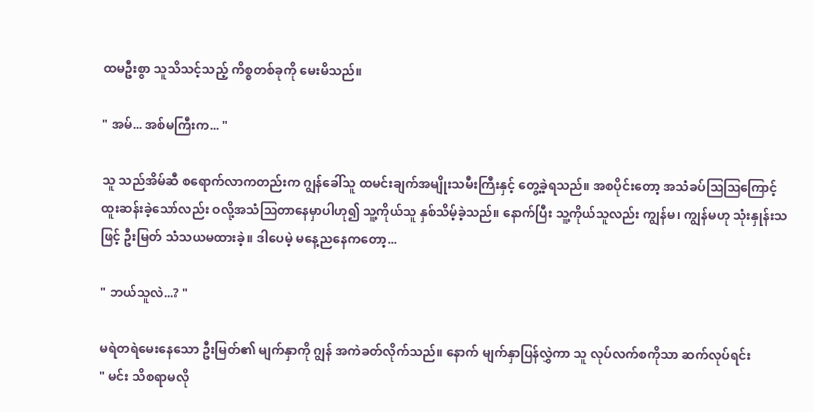ထမဦးစွာ သူသိသင့်သည့် ကိစ္စတစ်ခုကို မေးမိသည်။

" အမ်... အစ်မကြီးက... "

သူ သည်အိမ်ဆီ စရောက်လာကတည်းက ဂျွန်ခေါ်သူ ထမင်းချက်အမျိုးသမီးကြီးနှင့် တွေ့ခဲ့ရသည်။ အစပိုင်းတော့ အသံခပ်ဩဩကြောင့် ထူးဆန်းခဲ့သော်လည်း ဝလို့အသံဩတာနေမှာပါဟု၍ သူ့ကိုယ်သူ နှစ်သိမ့်ခဲ့သည်။ နောက်ပြီး သူ့ကိုယ်သူလည်း ကျွန်မ၊ ကျွန်မဟု သုံးနှုန်းသဖြင့် ဦးမြတ် သံသယမထားခဲ့။ ဒါပေမဲ့ မနေ့ညနေကတော့...

" ဘယ်သူလဲ...? "

မရဲတရဲမေးနေသော ဦးမြတ်၏ မျက်နှာကို ဂျွန် အကဲခတ်လိုက်သည်။ နောက် မျက်နှာပြန်လွှဲကာ သူ လုပ်လက်စကိုသာ ဆက်လုပ်ရင်း
" မင်း သိစရာမလို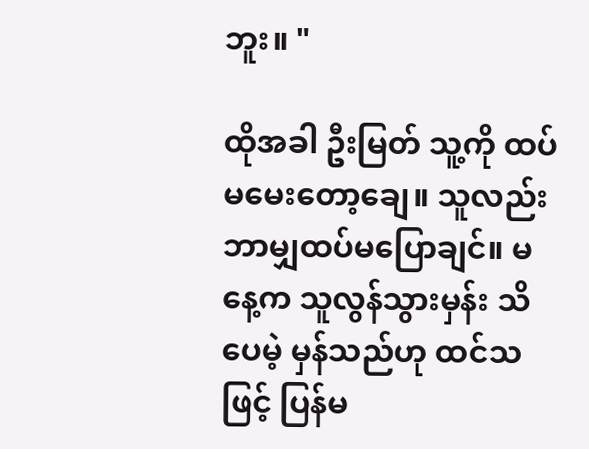ဘူး။ "

ထိုအခါ ဦးမြတ် သူ့ကို ထပ်မမေးတော့ချေ။ သူလည်း ဘာမျှထပ်မပြောချင်။ မနေ့က သူလွန်သွားမှန်း သိပေမဲ့ မှန်သည်ဟု ထင်သဖြင့် ပြန်မ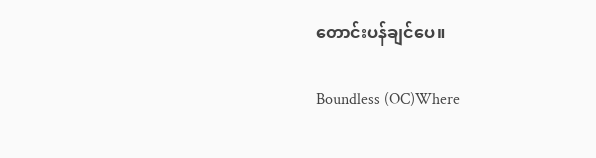တောင်းပန်ချင်ပေ။

Boundless (OC)Where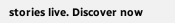stories live. Discover now